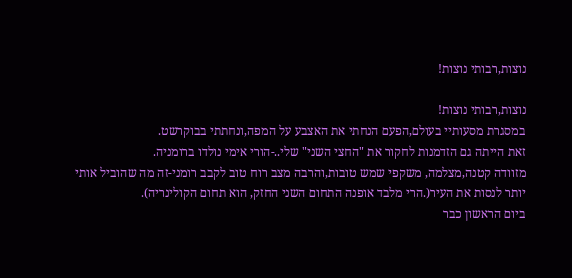נוצות,רבותי נוצות!

נוצות,רבותי נוצות!
במסגרת מסעותיי בעולם,הפעם הנחתי את האצבע על המפה,ונחתתי בבוקרשט.
זאת הייתה גם הזדמנות לחקור את "החצי השני" שלי..-הורי אימי נולדו ברומניה.
מזוודה קטנה,מצלמה, משקפי שמש טובות,והרבה מצב רוח טוב לקבב רומני-זה מה שהוביל אותי יותר לנסות את העיר(.הרי מלבד אופנה התחום השני החזק, הוא תחום הקולינריה).
ביום הראשון כבר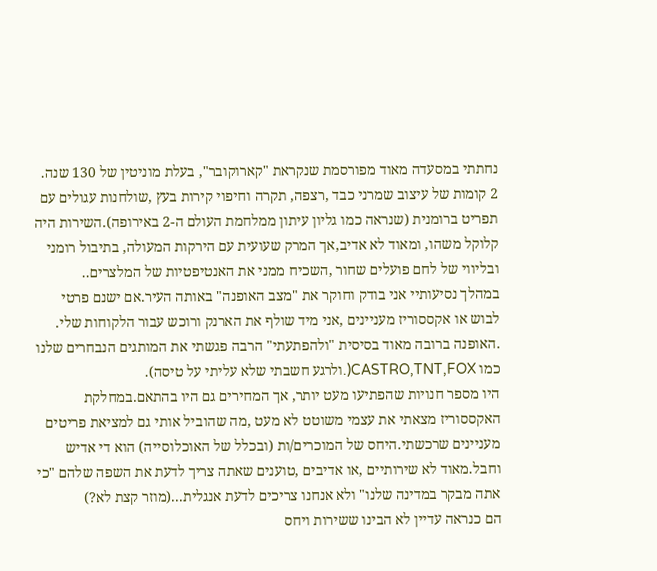נחתתי במסעדה מאוד מפורסמת שנקראת "קארוקובר", בעלת מוניטין של 130 שנה.
2 קומות של עיצוב שמרני כבד ,רצפה, תקרה וחיפוי קירות בעץ ,שולחנות עגולים עם תפריט ברומנית (שנראה כמו גליון עיתון ממלחמת העולם ה-2 באירופה).השירות היה קלוקל משהו, ומאוד לא אדיב,אך המרק שעועית עם הירקות המעולה, בתיבול רומני ובליווי של לחם פועלים שחור ,השכיח ממני את האנטיפטיות של המלצרים..
במהלך נסיעותיי אני בודק וחוקר את "מצב האופנה" באותה העיר.אם ישנם פרטי לבוש או אקססוריז מעניינים ,אני מיד שולף את הארנק ורוכש עבור הלקוחות שלי.
.האופנה ברובה מאוד בסיסית "ולהפתעתי" הרבה פגשתי את המותגים הנבחרים שלנו כמו CASTRO,TNT,FOX(.ולרגע חשבתי שלא עליתי על טיסה).
היו מספר חנויות שהפתיעו מעט יותר, אך המחירים גם היו בהתאם.במחלקת האקססוריז מצאתי את עצמי משוטט לא מעט ,מה שהוביל אותי גם למציאת פריטים מעניינים שרכשתי.היחס של המוכרים/ות (ובכלל של האוכלוסייה) הוא די אדיש וחבל.מאוד לא שירותיים ,או אדיבים ,טוענים שאתה צריך לדעת את השפה שלהם "כי אתה מבקר במדינה שלנו" ולא אנחנו צריכים לדעת אנגלית...(מוזר קצת לא?)
הם כנראה עדיין לא הבינו ששירות ויחס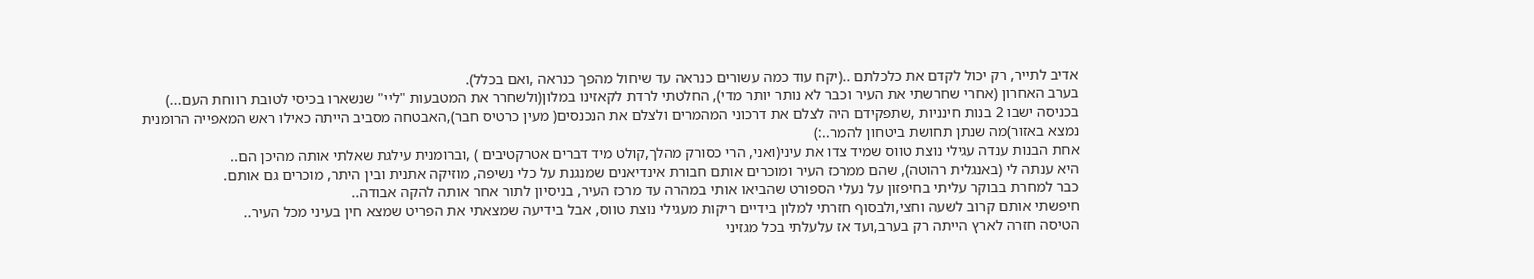אדיב לתייר, רק יכול לקדם את כלכלתם ..(יקח עוד כמה עשורים כנראה עד שיחול מהפך כנראה ,ואם בכלל).
בערב האחרון (אחרי שחרשתי את העיר וכבר לא נותר יותר מדי), החלטתי לרדת לקאזינו במלון(ולשחרר את המטבעות "ליי" שנשארו בכיסי לטובת רווחת העם...)
בכניסה ישבו 2 בנות חינניות ,שתפקידם היה לצלם את דרכוני המהמרים ולצלם את הנכנסים( מעין כרטיס חבר),האבטחה מסביב הייתה כאילו ראש המאפייה הרומנית נמצא באזור)מה שנתן תחושת ביטחון להמר..:)
אחת הבנות ענדה עגילי נוצת טווס שמיד צדו את עיני(ואני, הרי כסורק מהלך,קולט מיד דברים אטרקטיבים ) ,וברומנית עילגת שאלתי אותה מהיכן הם..
היא ענתה לי (באנגלית רהוטה), שהם ממרכז העיר ומוכרים אותם חבורת אינדיאנים שמנגנת על כלי נשיפה, מוזיקה אתנית ובין היתר, מוכרים גם אותם.
כבר למחרת בבוקר עליתי בחיפזון על נעלי הספורט שהביאו אותי במהרה עד מרכז העיר, בניסיון לתור אחר אותה להקה אבודה..
חיפשתי אותם קרוב לשעה וחצי,ולבסוף חזרתי למלון בידיים ריקות מעגילי נוצת טווס, אבל בידיעה שמצאתי את הפריט שמצא חין בעיני מכל העיר..
הטיסה חזרה לארץ הייתה רק בערב,ועד אז עלעלתי בכל מגזיני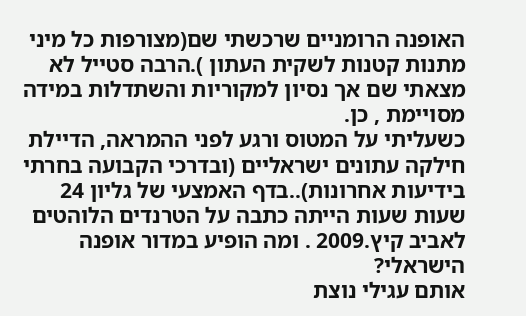האופנה הרומניים שרכשתי שם(מצורפות כל מיני מתנות קטנות לשקית העתון ).הרבה סטייל לא מצאתי שם אך נסיון למקוריות והשתדלות במידה מסויימת , כן.
כשעליתי על המטוס ורגע לפני ההמראה, הדיילת חילקה עתונים ישראליים (ובדרכי הקבועה בחרתי בידיעות אחרונות)..בדף האמצעי של גליון 24 שעות שעות הייתה כתבה על הטרנדים הלוהטים לאביב קיץ.2009 . ומה הופיע במדור אופנה הישראלי?
אותם עגילי נוצת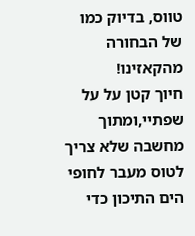טווס, בדיוק כמו של הבחורה מהקאזינו!
חיוך קטן על על שפתיי,ומתוך מחשבה שלא צריך לטוס מעבר לחופי הים התיכון כדי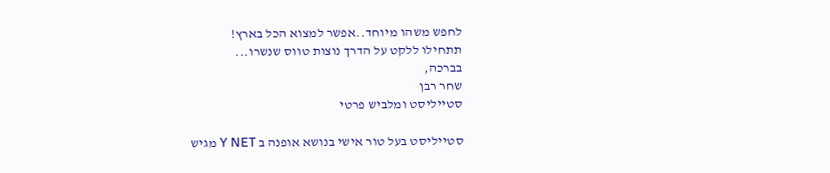לחפש משהו מיוחד..אפשר למצוא הכל בארץ!
תתחילו ללקט על הדרך נוצות טווס שנשרו...
בברכה,
שחר רבן
סטייליסט ומלביש פרטי

סטייליסט בעל טור אישי בנושא אופנה ב Y NET מגיש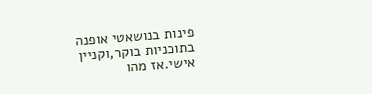פינות בנושאטי אופנה בתוכניות בוקר,וקניין אישי.אז מהו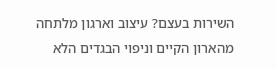השירות בעצם? עיצוב וארגון מלתחה מהארון הקיים וניפוי הבגדים הלא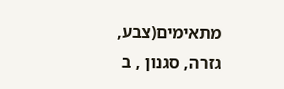מתאימים(צבע, גזרה, סגנון , ב